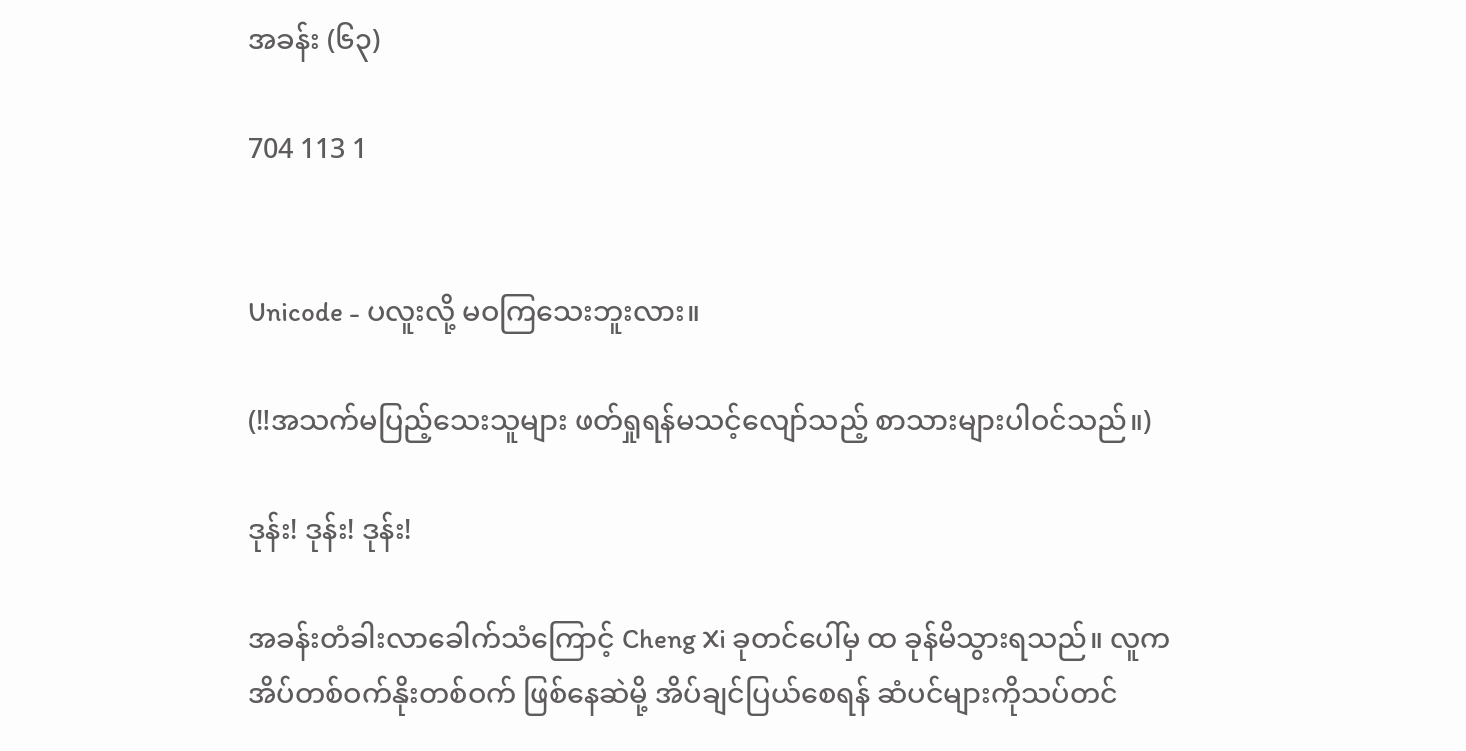အခန်း (၆၃)

704 113 1


Unicode - ပလူးလို့ မဝကြသေးဘူးလား။

(‼အသက်မပြည့်သေးသူများ ဖတ်ရှုရန်မသင့်လျော်သည့် စာသားများပါဝင်သည်။)

ဒုန်း! ဒုန်း! ဒုန်း!

အခန်းတံခါးလာခေါက်သံကြောင့် Cheng Xi ခုတင်ပေါ်မှ ထ ခုန်မိသွားရသည်။ လူက အိပ်တစ်ဝက်နိုးတစ်ဝက် ဖြစ်နေဆဲမို့ အိပ်ချင်ပြယ်စေရန် ဆံပင်များကိုသပ်တင်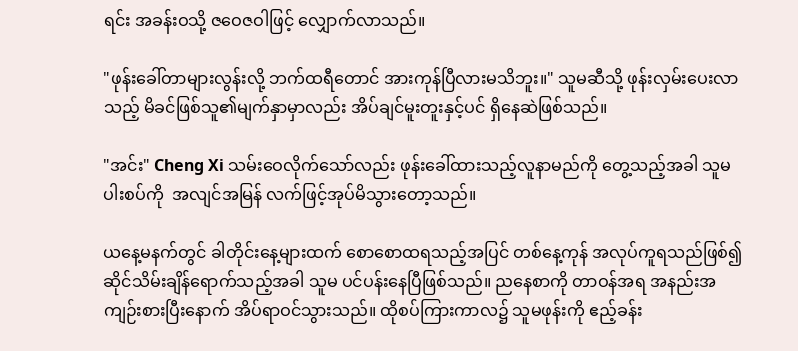ရင်း အခန်းဝသို့ ဇဝေဇဝါဖြင့် လျှောက်လာသည်။

"ဖုန်းခေါ်တာများလွန်းလို့ ဘက်ထရီတောင် အားကုန်ပြီလားမသိဘူး။" သူမဆီသို့ ဖုန်းလှမ်းပေးလာသည့် မိခင်ဖြစ်သူ၏မျက်နှာမှာလည်း အိပ်ချင်မူးတူးနှင့်ပင် ရှိနေဆဲဖြစ်သည်။

"အင်း" Cheng Xi သမ်းဝေလိုက်သော်လည်း ဖုန်းခေါ်ထားသည့်လူနာမည်ကို တွေ့သည့်အခါ သူမ ပါးစပ်ကို  အလျင်အမြန် လက်ဖြင့်အုပ်မိသွားတော့သည်။

ယနေ့မနက်တွင် ခါတိုင်းနေ့များထက် စောစောထရသည့်အပြင် တစ်နေ့ကုန် အလုပ်ကူရသည်ဖြစ်၍ ဆိုင်သိမ်းချိန်ရောက်သည့်အခါ သူမ ပင်ပန်းနေပြီဖြစ်သည်။ ညနေစာကို တာဝန်အရ အနည်းအကျဉ်းစားပြီးနောက် အိပ်ရာဝင်သွားသည်။ ထိုစပ်ကြားကာလ၌ သူမဖုန်းကို ဧည့်ခန်း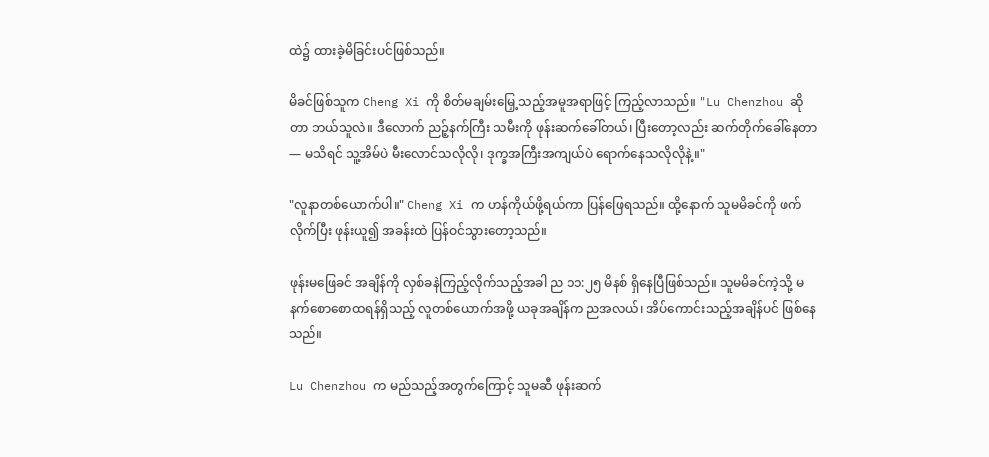ထဲ၌ ထားခဲ့မိခြင်းပင်ဖြစ်သည်။

မိခင်ဖြစ်သူက Cheng Xi ကို စိတ်မချမ်းမြှေ့သည့်အမူအရာဖြင့် ကြည့်လာသည်။ "Lu Chenzhou ဆိုတာ ဘယ်သူလဲ။ ဒီလောက် ညဉ့်နက်ကြီး သမီးကို ဖုန်းဆက်ခေါ်တယ်၊ ပြီးတော့လည်း ဆက်တိုက်ခေါ်နေတာ — မသိရင် သူ့အိမ်ပဲ မီးလောင်သလိုလို၊ ဒုက္ခအကြီးအကျယ်ပဲ ရောက်နေသလိုလိုနဲ့။"

"လူနာတစ်ယောက်ပါ။" Cheng Xi က ဟန်ကိုယ်ဖို့ရယ်ကာ ပြန်ဖြေရသည်။ ထို့နောက် သူမမိခင်ကို ဖက်လိုက်ပြီး ဖုန်းယူ၍ အခန်းထဲ ပြန်ဝင်သွားတော့သည်။

ဖုန်းမဖြေခင် အချိန်ကို လှစ်ခနဲကြည့်လိုက်သည့်အခါ ည ၁၁:၂၅ မိနစ် ရှိနေပြီဖြစ်သည်။ သူမမိခင်ကဲ့သို့ မနက်စောစောထရန်ရှိသည့် လူတစ်ယောက်အဖို့ ယခုအချိန်က ညအလယ်၊ အိပ်ကောင်းသည့်အချိန်ပင် ဖြစ်နေသည်။

Lu Chenzhou က မည်သည့်အတွက်ကြောင့် သူမဆီ ဖုန်းဆက်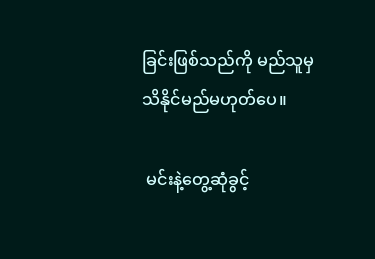ခြင်းဖြစ်သည်ကို မည်သူမှသိနိုင်မည်မဟုတ်ပေ။

 မင်းနဲ့တွေ့ဆုံခွင့်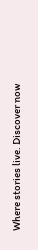Where stories live. Discover now